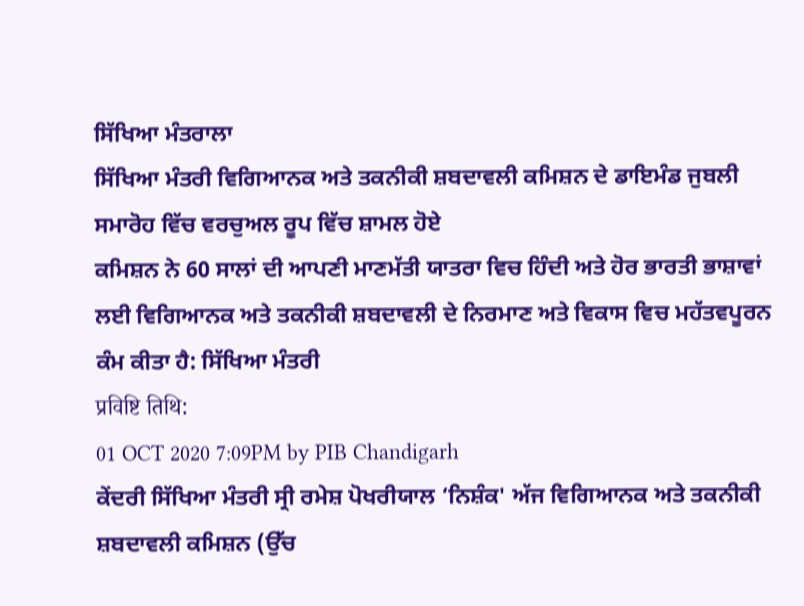ਸਿੱਖਿਆ ਮੰਤਰਾਲਾ
ਸਿੱਖਿਆ ਮੰਤਰੀ ਵਿਗਿਆਨਕ ਅਤੇ ਤਕਨੀਕੀ ਸ਼ਬਦਾਵਲੀ ਕਮਿਸ਼ਨ ਦੇ ਡਾਇਮੰਡ ਜੁਬਲੀ ਸਮਾਰੋਹ ਵਿੱਚ ਵਰਚੁਅਲ ਰੂਪ ਵਿੱਚ ਸ਼ਾਮਲ ਹੋਏ
ਕਮਿਸ਼ਨ ਨੇ 60 ਸਾਲਾਂ ਦੀ ਆਪਣੀ ਮਾਣਮੱਤੀ ਯਾਤਰਾ ਵਿਚ ਹਿੰਦੀ ਅਤੇ ਹੋਰ ਭਾਰਤੀ ਭਾਸ਼ਾਵਾਂ ਲਈ ਵਿਗਿਆਨਕ ਅਤੇ ਤਕਨੀਕੀ ਸ਼ਬਦਾਵਲੀ ਦੇ ਨਿਰਮਾਣ ਅਤੇ ਵਿਕਾਸ ਵਿਚ ਮਹੱਤਵਪੂਰਨ ਕੰਮ ਕੀਤਾ ਹੈ: ਸਿੱਖਿਆ ਮੰਤਰੀ
प्रविष्टि तिथि:
01 OCT 2020 7:09PM by PIB Chandigarh
ਕੇਂਦਰੀ ਸਿੱਖਿਆ ਮੰਤਰੀ ਸ੍ਰੀ ਰਮੇਸ਼ ਪੋਖਰੀਯਾਲ ‘ਨਿਸ਼ੰਕ' ਅੱਜ ਵਿਗਿਆਨਕ ਅਤੇ ਤਕਨੀਕੀ ਸ਼ਬਦਾਵਲੀ ਕਮਿਸ਼ਨ (ਉੱਚ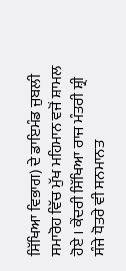ਸਿੱਖਿਆ ਵਿਭਾਗ) ਦੇ ਡਾਇਮੰਡ ਜੁਬਲੀ ਸਮਾਰੋਹ ਵਿੱਚ ਮੁੱਖ ਮਹਿਮਾਨ ਵਜੋਂ ਸ਼ਾਮਲ ਹੋਏ । ਕੇਂਦਰੀ ਸਿੱਖਿਆ ਰਾਜ ਮੰਤਰੀ ਸ਼੍ਰੀ ਸੰਜੇ ਧੋਤਰੇ ਵੀ ਸਨਮਾਨਤ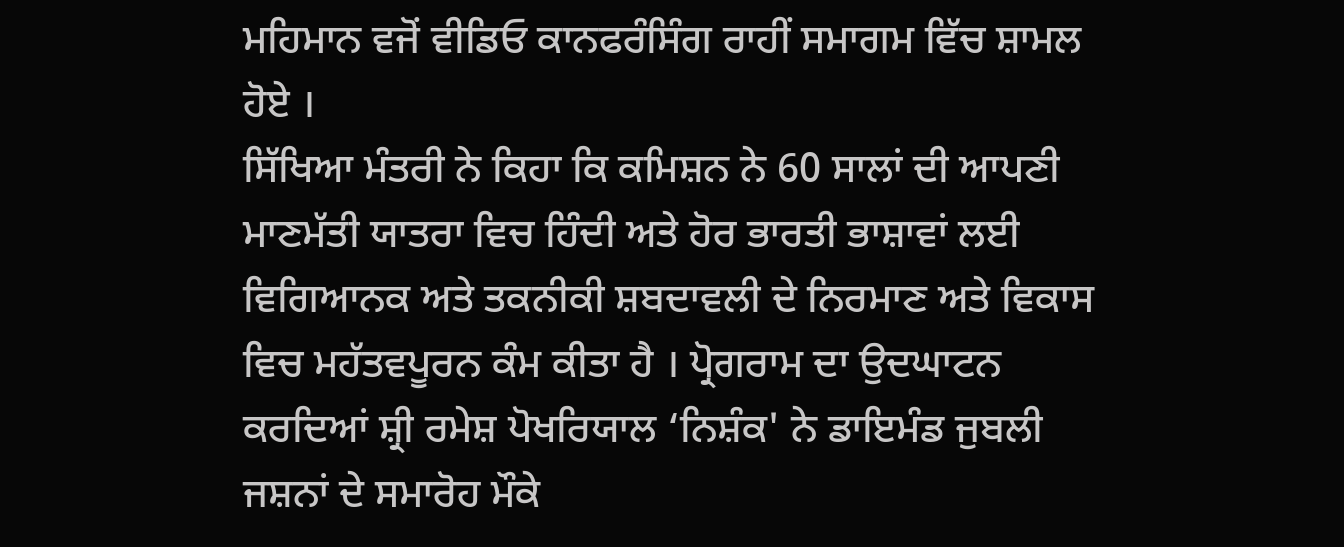ਮਹਿਮਾਨ ਵਜੋਂ ਵੀਡਿਓ ਕਾਨਫਰੰਸਿੰਗ ਰਾਹੀਂ ਸਮਾਗਮ ਵਿੱਚ ਸ਼ਾਮਲ ਹੋਏ ।
ਸਿੱਖਿਆ ਮੰਤਰੀ ਨੇ ਕਿਹਾ ਕਿ ਕਮਿਸ਼ਨ ਨੇ 60 ਸਾਲਾਂ ਦੀ ਆਪਣੀ ਮਾਣਮੱਤੀ ਯਾਤਰਾ ਵਿਚ ਹਿੰਦੀ ਅਤੇ ਹੋਰ ਭਾਰਤੀ ਭਾਸ਼ਾਵਾਂ ਲਈ ਵਿਗਿਆਨਕ ਅਤੇ ਤਕਨੀਕੀ ਸ਼ਬਦਾਵਲੀ ਦੇ ਨਿਰਮਾਣ ਅਤੇ ਵਿਕਾਸ ਵਿਚ ਮਹੱਤਵਪੂਰਨ ਕੰਮ ਕੀਤਾ ਹੈ । ਪ੍ਰੋਗਰਾਮ ਦਾ ਉਦਘਾਟਨ ਕਰਦਿਆਂ ਸ਼੍ਰੀ ਰਮੇਸ਼ ਪੋਖਰਿਯਾਲ ‘ਨਿਸ਼ੰਕ' ਨੇ ਡਾਇਮੰਡ ਜੁਬਲੀ ਜਸ਼ਨਾਂ ਦੇ ਸਮਾਰੋਹ ਮੌਕੇ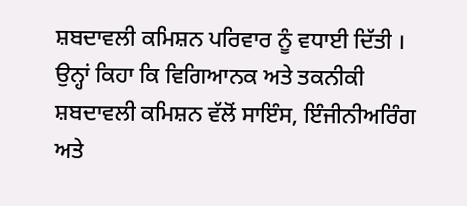ਸ਼ਬਦਾਵਲੀ ਕਮਿਸ਼ਨ ਪਰਿਵਾਰ ਨੂੰ ਵਧਾਈ ਦਿੱਤੀ । ਉਨ੍ਹਾਂ ਕਿਹਾ ਕਿ ਵਿਗਿਆਨਕ ਅਤੇ ਤਕਨੀਕੀ ਸ਼ਬਦਾਵਲੀ ਕਮਿਸ਼ਨ ਵੱਲੋਂ ਸਾਇੰਸ, ਇੰਜੀਨੀਅਰਿੰਗ ਅਤੇ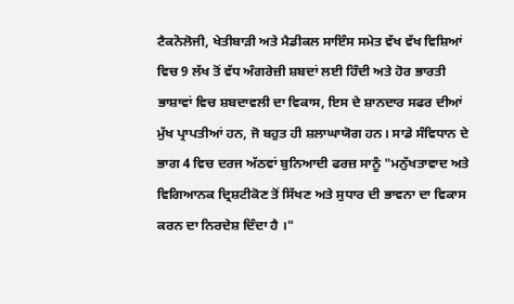ਟੈਕਨੋਲੋਜੀ, ਖੇਤੀਬਾੜੀ ਅਤੇ ਮੈਡੀਕਲ ਸਾਇੰਸ ਸਮੇਤ ਵੱਖ ਵੱਖ ਵਿਸ਼ਿਆਂ ਵਿਚ 9 ਲੱਖ ਤੋਂ ਵੱਧ ਅੰਗਰੇਜ਼ੀ ਸ਼ਬਦਾਂ ਲਈ ਹਿੰਦੀ ਅਤੇ ਹੋਰ ਭਾਰਤੀ ਭਾਸ਼ਾਵਾਂ ਵਿਚ ਸ਼ਬਦਾਵਲੀ ਦਾ ਵਿਕਾਸ, ਇਸ ਦੇ ਸ਼ਾਨਦਾਰ ਸਫਰ ਦੀਆਂ ਮੁੱਖ ਪ੍ਰਾਪਤੀਆਂ ਹਨ, ਜੋ ਬਹੁਤ ਹੀ ਸ਼ਲਾਘਾਯੋਗ ਹਨ। ਸਾਡੇ ਸੰਵਿਧਾਨ ਦੇ ਭਾਗ 4 ਵਿਚ ਦਰਜ ਅੱਠਵਾਂ ਬੁਨਿਆਦੀ ਫਰਜ਼ ਸਾਨੂੰ "ਮਨੁੱਖਤਾਵਾਦ ਅਤੇ ਵਿਗਿਆਨਕ ਦ੍ਰਿਸ਼ਟੀਕੋਣ ਤੋਂ ਸਿੱਖਣ ਅਤੇ ਸੁਧਾਰ ਦੀ ਭਾਵਨਾ ਦਾ ਵਿਕਾਸ ਕਰਨ ਦਾ ਨਿਰਦੇਸ਼ ਦਿੰਦਾ ਹੈ ।"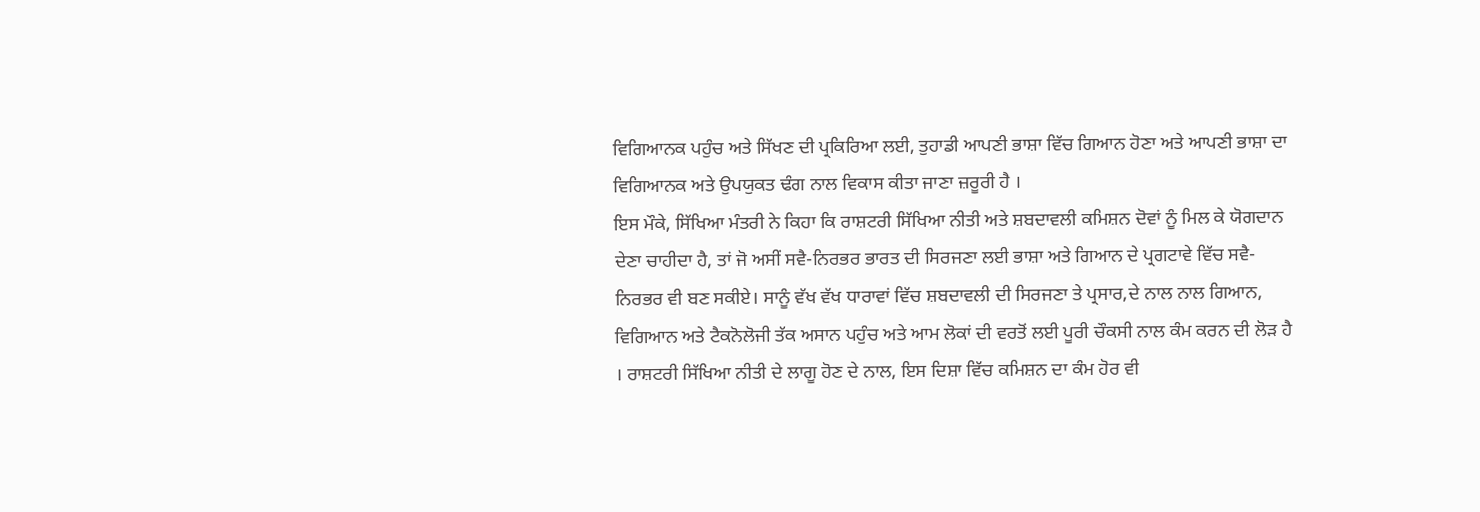ਵਿਗਿਆਨਕ ਪਹੁੰਚ ਅਤੇ ਸਿੱਖਣ ਦੀ ਪ੍ਰਕਿਰਿਆ ਲਈ, ਤੁਹਾਡੀ ਆਪਣੀ ਭਾਸ਼ਾ ਵਿੱਚ ਗਿਆਨ ਹੋਣਾ ਅਤੇ ਆਪਣੀ ਭਾਸ਼ਾ ਦਾ ਵਿਗਿਆਨਕ ਅਤੇ ਉਪਯੁਕਤ ਢੰਗ ਨਾਲ ਵਿਕਾਸ ਕੀਤਾ ਜਾਣਾ ਜ਼ਰੂਰੀ ਹੈ ।
ਇਸ ਮੌਕੇ, ਸਿੱਖਿਆ ਮੰਤਰੀ ਨੇ ਕਿਹਾ ਕਿ ਰਾਸ਼ਟਰੀ ਸਿੱਖਿਆ ਨੀਤੀ ਅਤੇ ਸ਼ਬਦਾਵਲੀ ਕਮਿਸ਼ਨ ਦੋਵਾਂ ਨੂੰ ਮਿਲ ਕੇ ਯੋਗਦਾਨ ਦੇਣਾ ਚਾਹੀਦਾ ਹੈ, ਤਾਂ ਜੋ ਅਸੀਂ ਸਵੈ-ਨਿਰਭਰ ਭਾਰਤ ਦੀ ਸਿਰਜਣਾ ਲਈ ਭਾਸ਼ਾ ਅਤੇ ਗਿਆਨ ਦੇ ਪ੍ਰਗਟਾਵੇ ਵਿੱਚ ਸਵੈ-ਨਿਰਭਰ ਵੀ ਬਣ ਸਕੀਏ। ਸਾਨੂੰ ਵੱਖ ਵੱਖ ਧਾਰਾਵਾਂ ਵਿੱਚ ਸ਼ਬਦਾਵਲੀ ਦੀ ਸਿਰਜਣਾ ਤੇ ਪ੍ਰਸਾਰ,ਦੇ ਨਾਲ ਨਾਲ ਗਿਆਨ, ਵਿਗਿਆਨ ਅਤੇ ਟੈਕਨੋਲੋਜੀ ਤੱਕ ਅਸਾਨ ਪਹੁੰਚ ਅਤੇ ਆਮ ਲੋਕਾਂ ਦੀ ਵਰਤੋਂ ਲਈ ਪੂਰੀ ਚੌਕਸੀ ਨਾਲ ਕੰਮ ਕਰਨ ਦੀ ਲੋੜ ਹੈ । ਰਾਸ਼ਟਰੀ ਸਿੱਖਿਆ ਨੀਤੀ ਦੇ ਲਾਗੂ ਹੋਣ ਦੇ ਨਾਲ, ਇਸ ਦਿਸ਼ਾ ਵਿੱਚ ਕਮਿਸ਼ਨ ਦਾ ਕੰਮ ਹੋਰ ਵੀ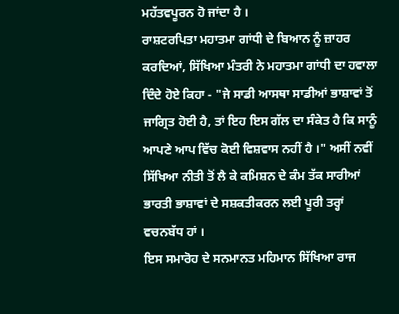ਮਹੱਤਵਪੂਰਨ ਹੋ ਜਾਂਦਾ ਹੈ ।
ਰਾਸ਼ਟਰਪਿਤਾ ਮਹਾਤਮਾ ਗਾਂਧੀ ਦੇ ਬਿਆਨ ਨੂੰ ਜ਼ਾਹਰ ਕਰਦਿਆਂ, ਸਿੱਖਿਆ ਮੰਤਰੀ ਨੇ ਮਹਾਤਮਾ ਗਾਂਧੀ ਦਾ ਹਵਾਲਾ ਦਿੰਦੇ ਹੋਏ ਕਿਹਾ - "ਜੇ ਸਾਡੀ ਆਸਥਾ ਸਾਡੀਆਂ ਭਾਸ਼ਾਵਾਂ ਤੋਂ ਜਾਗ੍ਰਿਤ ਹੋਈ ਹੈ, ਤਾਂ ਇਹ ਇਸ ਗੱਲ ਦਾ ਸੰਕੇਤ ਹੈ ਕਿ ਸਾਨੂੰ ਆਪਣੇ ਆਪ ਵਿੱਚ ਕੋਈ ਵਿਸ਼ਵਾਸ ਨਹੀਂ ਹੈ ।" ਅਸੀਂ ਨਵੀਂ ਸਿੱਖਿਆ ਨੀਤੀ ਤੋਂ ਲੈ ਕੇ ਕਮਿਸ਼ਨ ਦੇ ਕੰਮ ਤੱਕ ਸਾਰੀਆਂ ਭਾਰਤੀ ਭਾਸ਼ਾਵਾਂ ਦੇ ਸਸ਼ਕਤੀਕਰਨ ਲਈ ਪੂਰੀ ਤਰ੍ਹਾਂ ਵਚਨਬੱਧ ਹਾਂ ।
ਇਸ ਸਮਾਰੋਹ ਦੇ ਸਨਮਾਨਤ ਮਹਿਮਾਨ ਸਿੱਖਿਆ ਰਾਜ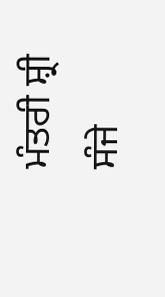ਮੰਤਰੀ ਸ਼੍ਰੀ ਸੰਜੇ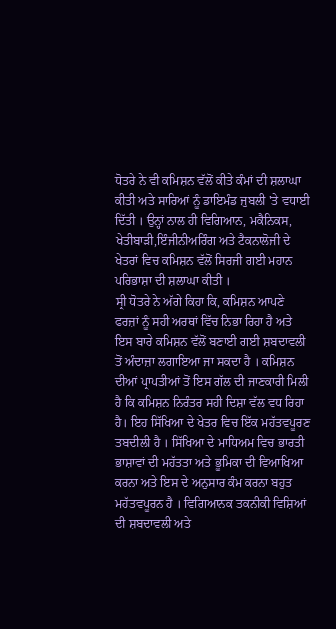ਧੋਤਰੇ ਨੇ ਵੀ ਕਮਿਸ਼ਨ ਵੱਲੋਂ ਕੀਤੇ ਕੰਮਾਂ ਦੀ ਸ਼ਲਾਘਾ ਕੀਤੀ ਅਤੇ ਸਾਰਿਆਂ ਨੂੰ ਡਾਇਮੰਡ ਜੁਬਲੀ 'ਤੇ ਵਧਾਈ ਦਿੱਤੀ । ਉਨ੍ਹਾਂ ਨਾਲ ਹੀ ਵਿਗਿਆਨ, ਮਕੈਨਿਕਸ, ਖੇਤੀਬਾੜੀ,ਇੰਜੀਨੀਅਰਿੰਗ ਅਤੇ ਟੈਕਨਾਲੋਜੀ ਦੇ ਖੇਤਰਾਂ ਵਿਚ ਕਮਿਸ਼ਨ ਵੱਲੋਂ ਸਿਰਜੀ ਗਈ ਮਹਾਨ ਪਰਿਭਾਸ਼ਾ ਦੀ ਸ਼ਲਾਘਾ ਕੀਤੀ ।
ਸ੍ਰੀ ਧੋਤਰੇ ਨੇ ਅੱਗੇ ਕਿਹਾ ਕਿ, ਕਮਿਸ਼ਨ ਆਪਣੇ ਫਰਜ਼ਾਂ ਨੂੰ ਸਹੀ ਅਰਥਾਂ ਵਿੱਚ ਨਿਭਾ ਰਿਹਾ ਹੈ ਅਤੇ ਇਸ ਬਾਰੇ ਕਮਿਸ਼ਨ ਵੱਲੋਂ ਬਣਾਈ ਗਈ ਸ਼ਬਦਾਵਲੀ ਤੋਂ ਅੰਦਾਜ਼ਾ ਲਗਾਇਆ ਜਾ ਸਕਦਾ ਹੈ । ਕਮਿਸ਼ਨ ਦੀਆਂ ਪ੍ਰਾਪਤੀਆਂ ਤੋਂ ਇਸ ਗੱਲ ਦੀ ਜਾਣਕਾਰੀ ਮਿਲੀ ਹੈ ਕਿ ਕਮਿਸ਼ਨ ਨਿਰੰਤਰ ਸਹੀ ਦਿਸ਼ਾ ਵੱਲ ਵਧ ਰਿਹਾ ਹੈ। ਇਹ ਸਿੱਖਿਆ ਦੇ ਖੇਤਰ ਵਿਚ ਇੱਕ ਮਹੱਤਵਪੂਰਣ ਤਬਦੀਲੀ ਹੈ । ਸਿੱਖਿਆ ਦੇ ਮਾਧਿਅਮ ਵਿਚ ਭਾਰਤੀ ਭਾਸ਼ਾਵਾਂ ਦੀ ਮਹੱਤਤਾ ਅਤੇ ਭੂਮਿਕਾ ਦੀ ਵਿਆਖਿਆ ਕਰਨਾ ਅਤੇ ਇਸ ਦੇ ਅਨੁਸਾਰ ਕੰਮ ਕਰਨਾ ਬਹੁਤ ਮਹੱਤਵਪੂਰਨ ਹੈ । ਵਿਗਿਆਨਕ ਤਕਨੀਕੀ ਵਿਸ਼ਿਆਂ ਦੀ ਸ਼ਬਦਾਵਲੀ ਅਤੇ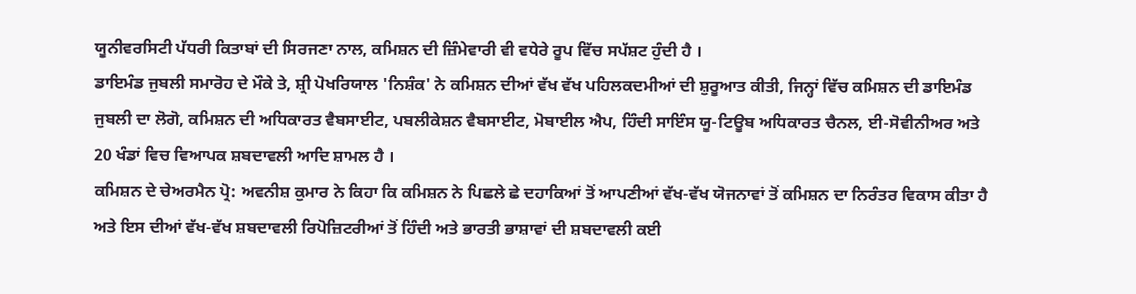ਯੂਨੀਵਰਸਿਟੀ ਪੱਧਰੀ ਕਿਤਾਬਾਂ ਦੀ ਸਿਰਜਣਾ ਨਾਲ, ਕਮਿਸ਼ਨ ਦੀ ਜ਼ਿੰਮੇਵਾਰੀ ਵੀ ਵਧੇਰੇ ਰੂਪ ਵਿੱਚ ਸਪੱਸ਼ਟ ਹੁੰਦੀ ਹੈ ।
ਡਾਇਮੰਡ ਜੁਬਲੀ ਸਮਾਰੋਹ ਦੇ ਮੌਕੇ ਤੇ, ਸ਼੍ਰੀ ਪੋਖਰਿਯਾਲ 'ਨਿਸ਼ੰਕ' ਨੇ ਕਮਿਸ਼ਨ ਦੀਆਂ ਵੱਖ ਵੱਖ ਪਹਿਲਕਦਮੀਆਂ ਦੀ ਸ਼ੁਰੂਆਤ ਕੀਤੀ, ਜਿਨ੍ਹਾਂ ਵਿੱਚ ਕਮਿਸ਼ਨ ਦੀ ਡਾਇਮੰਡ ਜੁਬਲੀ ਦਾ ਲੋਗੋ, ਕਮਿਸ਼ਨ ਦੀ ਅਧਿਕਾਰਤ ਵੈਬਸਾਈਟ, ਪਬਲੀਕੇਸ਼ਨ ਵੈਬਸਾਈਟ, ਮੋਬਾਈਲ ਐਪ, ਹਿੰਦੀ ਸਾਇੰਸ ਯੂ-ਟਿਊਬ ਅਧਿਕਾਰਤ ਚੈਨਲ, ਈ-ਸੋਵੀਨੀਅਰ ਅਤੇ 20 ਖੰਡਾਂ ਵਿਚ ਵਿਆਪਕ ਸ਼ਬਦਾਵਲੀ ਆਦਿ ਸ਼ਾਮਲ ਹੈ ।
ਕਮਿਸ਼ਨ ਦੇ ਚੇਅਰਮੈਨ ਪ੍ਰੋ: ਅਵਨੀਸ਼ ਕੁਮਾਰ ਨੇ ਕਿਹਾ ਕਿ ਕਮਿਸ਼ਨ ਨੇ ਪਿਛਲੇ ਛੇ ਦਹਾਕਿਆਂ ਤੋਂ ਆਪਣੀਆਂ ਵੱਖ-ਵੱਖ ਯੋਜਨਾਵਾਂ ਤੋਂ ਕਮਿਸ਼ਨ ਦਾ ਨਿਰੰਤਰ ਵਿਕਾਸ ਕੀਤਾ ਹੈ ਅਤੇ ਇਸ ਦੀਆਂ ਵੱਖ-ਵੱਖ ਸ਼ਬਦਾਵਲੀ ਰਿਪੋਜ਼ਿਟਰੀਆਂ ਤੋਂ ਹਿੰਦੀ ਅਤੇ ਭਾਰਤੀ ਭਾਸ਼ਾਵਾਂ ਦੀ ਸ਼ਬਦਾਵਲੀ ਕਈ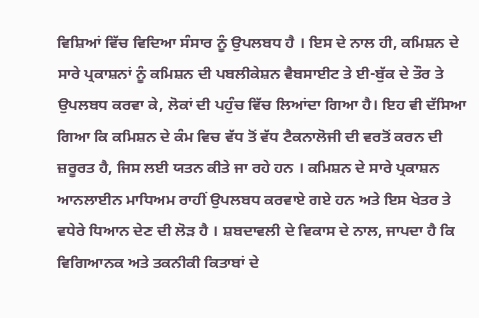ਵਿਸ਼ਿਆਂ ਵਿੱਚ ਵਿਦਿਆ ਸੰਸਾਰ ਨੂੰ ਉਪਲਬਧ ਹੈ । ਇਸ ਦੇ ਨਾਲ ਹੀ, ਕਮਿਸ਼ਨ ਦੇ ਸਾਰੇ ਪ੍ਰਕਾਸ਼ਨਾਂ ਨੂੰ ਕਮਿਸ਼ਨ ਦੀ ਪਬਲੀਕੇਸ਼ਨ ਵੈਬਸਾਈਟ ਤੇ ਈ-ਬੁੱਕ ਦੇ ਤੌਰ ਤੇ ਉਪਲਬਧ ਕਰਵਾ ਕੇ, ਲੋਕਾਂ ਦੀ ਪਹੁੰਚ ਵਿੱਚ ਲਿਆਂਦਾ ਗਿਆ ਹੈ। ਇਹ ਵੀ ਦੱਸਿਆ ਗਿਆ ਕਿ ਕਮਿਸ਼ਨ ਦੇ ਕੰਮ ਵਿਚ ਵੱਧ ਤੋਂ ਵੱਧ ਟੈਕਨਾਲੋਜੀ ਦੀ ਵਰਤੋਂ ਕਰਨ ਦੀ ਜ਼ਰੂਰਤ ਹੈ, ਜਿਸ ਲਈ ਯਤਨ ਕੀਤੇ ਜਾ ਰਹੇ ਹਨ । ਕਮਿਸ਼ਨ ਦੇ ਸਾਰੇ ਪ੍ਰਕਾਸ਼ਨ ਆਨਲਾਈਨ ਮਾਧਿਅਮ ਰਾਹੀਂ ਉਪਲਬਧ ਕਰਵਾਏ ਗਏ ਹਨ ਅਤੇ ਇਸ ਖੇਤਰ ਤੇ ਵਧੇਰੇ ਧਿਆਨ ਦੇਣ ਦੀ ਲੋੜ ਹੈ । ਸ਼ਬਦਾਵਲੀ ਦੇ ਵਿਕਾਸ ਦੇ ਨਾਲ, ਜਾਪਦਾ ਹੈ ਕਿ ਵਿਗਿਆਨਕ ਅਤੇ ਤਕਨੀਕੀ ਕਿਤਾਬਾਂ ਦੇ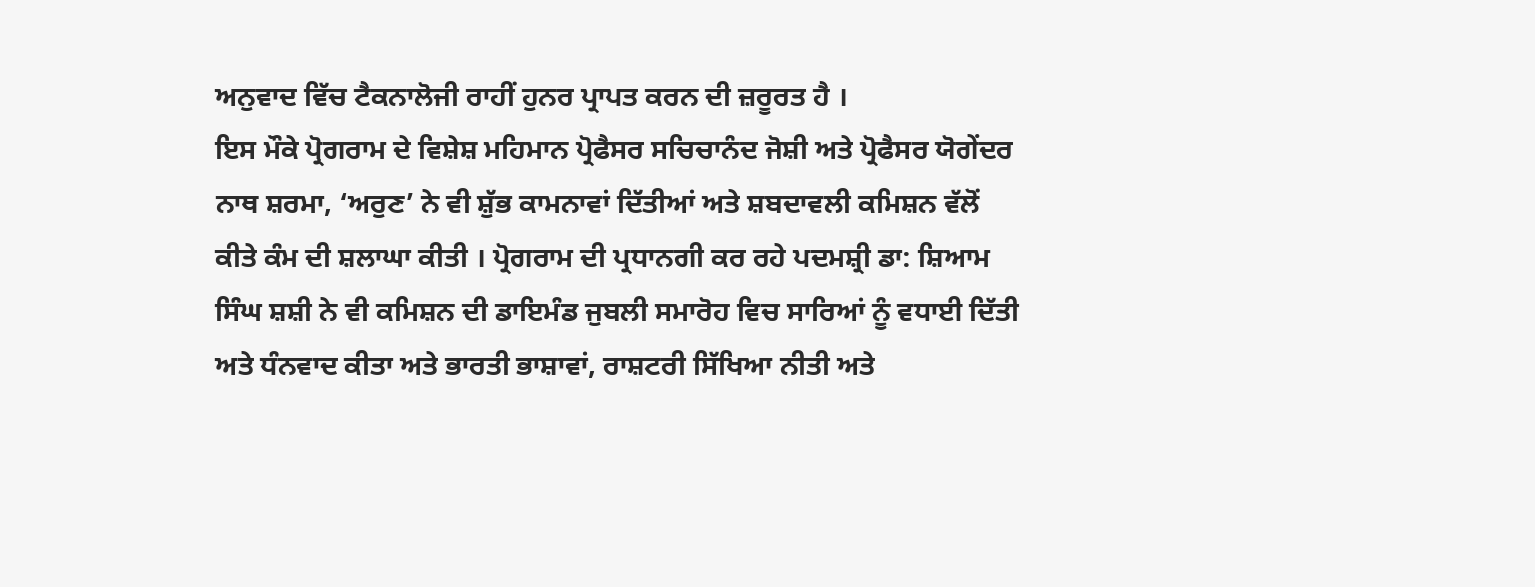ਅਨੁਵਾਦ ਵਿੱਚ ਟੈਕਨਾਲੋਜੀ ਰਾਹੀਂ ਹੁਨਰ ਪ੍ਰਾਪਤ ਕਰਨ ਦੀ ਜ਼ਰੂਰਤ ਹੈ ।
ਇਸ ਮੌਕੇ ਪ੍ਰੋਗਰਾਮ ਦੇ ਵਿਸ਼ੇਸ਼ ਮਹਿਮਾਨ ਪ੍ਰੋਫੈਸਰ ਸਚਿਚਾਨੰਦ ਜੋਸ਼ੀ ਅਤੇ ਪ੍ਰੋਫੈਸਰ ਯੋਗੇਂਦਰ ਨਾਥ ਸ਼ਰਮਾ, ‘ਅਰੁਣ’ ਨੇ ਵੀ ਸ਼ੁੱਭ ਕਾਮਨਾਵਾਂ ਦਿੱਤੀਆਂ ਅਤੇ ਸ਼ਬਦਾਵਲੀ ਕਮਿਸ਼ਨ ਵੱਲੋਂ ਕੀਤੇ ਕੰਮ ਦੀ ਸ਼ਲਾਘਾ ਕੀਤੀ । ਪ੍ਰੋਗਰਾਮ ਦੀ ਪ੍ਰਧਾਨਗੀ ਕਰ ਰਹੇ ਪਦਮਸ਼੍ਰੀ ਡਾ: ਸ਼ਿਆਮ ਸਿੰਘ ਸ਼ਸ਼ੀ ਨੇ ਵੀ ਕਮਿਸ਼ਨ ਦੀ ਡਾਇਮੰਡ ਜੁਬਲੀ ਸਮਾਰੋਹ ਵਿਚ ਸਾਰਿਆਂ ਨੂੰ ਵਧਾਈ ਦਿੱਤੀ ਅਤੇ ਧੰਨਵਾਦ ਕੀਤਾ ਅਤੇ ਭਾਰਤੀ ਭਾਸ਼ਾਵਾਂ, ਰਾਸ਼ਟਰੀ ਸਿੱਖਿਆ ਨੀਤੀ ਅਤੇ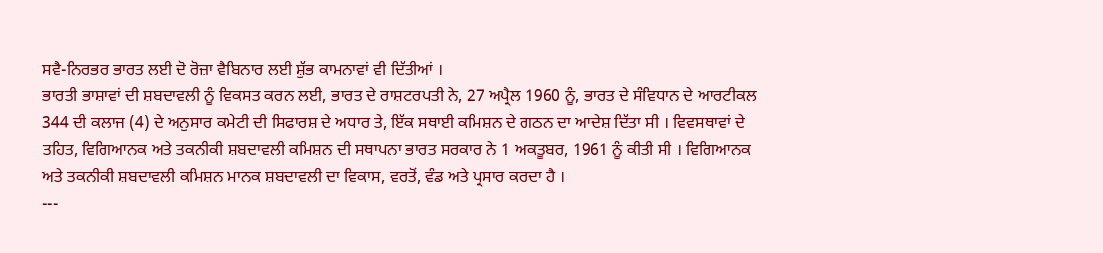ਸਵੈ-ਨਿਰਭਰ ਭਾਰਤ ਲਈ ਦੋ ਰੋਜ਼ਾ ਵੈਬਿਨਾਰ ਲਈ ਸ਼ੁੱਭ ਕਾਮਨਾਵਾਂ ਵੀ ਦਿੱਤੀਆਂ ।
ਭਾਰਤੀ ਭਾਸ਼ਾਵਾਂ ਦੀ ਸ਼ਬਦਾਵਲੀ ਨੂੰ ਵਿਕਸਤ ਕਰਨ ਲਈ, ਭਾਰਤ ਦੇ ਰਾਸ਼ਟਰਪਤੀ ਨੇ, 27 ਅਪ੍ਰੈਲ 1960 ਨੂੰ, ਭਾਰਤ ਦੇ ਸੰਵਿਧਾਨ ਦੇ ਆਰਟੀਕਲ 344 ਦੀ ਕਲਾਜ (4) ਦੇ ਅਨੁਸਾਰ ਕਮੇਟੀ ਦੀ ਸਿਫਾਰਸ਼ ਦੇ ਅਧਾਰ ਤੇ, ਇੱਕ ਸਥਾਈ ਕਮਿਸ਼ਨ ਦੇ ਗਠਨ ਦਾ ਆਦੇਸ਼ ਦਿੱਤਾ ਸੀ । ਵਿਵਸਥਾਵਾਂ ਦੇ ਤਹਿਤ, ਵਿਗਿਆਨਕ ਅਤੇ ਤਕਨੀਕੀ ਸ਼ਬਦਾਵਲੀ ਕਮਿਸ਼ਨ ਦੀ ਸਥਾਪਨਾ ਭਾਰਤ ਸਰਕਾਰ ਨੇ 1 ਅਕਤੂਬਰ, 1961 ਨੂੰ ਕੀਤੀ ਸੀ । ਵਿਗਿਆਨਕ ਅਤੇ ਤਕਨੀਕੀ ਸ਼ਬਦਾਵਲੀ ਕਮਿਸ਼ਨ ਮਾਨਕ ਸ਼ਬਦਾਵਲੀ ਦਾ ਵਿਕਾਸ, ਵਰਤੋਂ, ਵੰਡ ਅਤੇ ਪ੍ਰਸਾਰ ਕਰਦਾ ਹੈ ।
---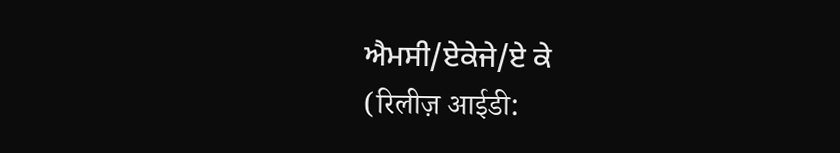ਐਮਸੀ/ਏਕੇਜੇ/ਏ ਕੇ
(रिलीज़ आईडी: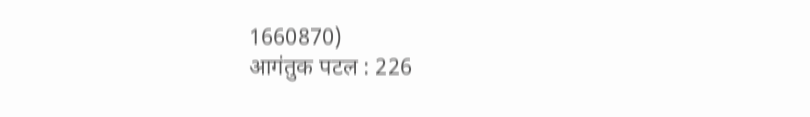1660870)
आगंतुक पटल : 226